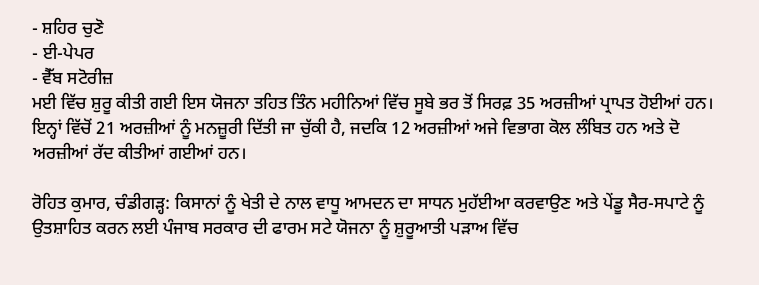- ਸ਼ਹਿਰ ਚੁਣੋ
- ਈ-ਪੇਪਰ
- ਵੈੱਬ ਸਟੋਰੀਜ਼
ਮਈ ਵਿੱਚ ਸ਼ੁਰੂ ਕੀਤੀ ਗਈ ਇਸ ਯੋਜਨਾ ਤਹਿਤ ਤਿੰਨ ਮਹੀਨਿਆਂ ਵਿੱਚ ਸੂਬੇ ਭਰ ਤੋਂ ਸਿਰਫ਼ 35 ਅਰਜ਼ੀਆਂ ਪ੍ਰਾਪਤ ਹੋਈਆਂ ਹਨ। ਇਨ੍ਹਾਂ ਵਿੱਚੋਂ 21 ਅਰਜ਼ੀਆਂ ਨੂੰ ਮਨਜ਼ੂਰੀ ਦਿੱਤੀ ਜਾ ਚੁੱਕੀ ਹੈ, ਜਦਕਿ 12 ਅਰਜ਼ੀਆਂ ਅਜੇ ਵਿਭਾਗ ਕੋਲ ਲੰਬਿਤ ਹਨ ਅਤੇ ਦੋ ਅਰਜ਼ੀਆਂ ਰੱਦ ਕੀਤੀਆਂ ਗਈਆਂ ਹਨ।

ਰੋਹਿਤ ਕੁਮਾਰ, ਚੰਡੀਗੜ੍ਹ: ਕਿਸਾਨਾਂ ਨੂੰ ਖੇਤੀ ਦੇ ਨਾਲ ਵਾਧੂ ਆਮਦਨ ਦਾ ਸਾਧਨ ਮੁਹੱਈਆ ਕਰਵਾਉਣ ਅਤੇ ਪੇਂਡੂ ਸੈਰ-ਸਪਾਟੇ ਨੂੰ ਉਤਸ਼ਾਹਿਤ ਕਰਨ ਲਈ ਪੰਜਾਬ ਸਰਕਾਰ ਦੀ ਫਾਰਮ ਸਟੇ ਯੋਜਨਾ ਨੂੰ ਸ਼ੁਰੂਆਤੀ ਪੜਾਅ ਵਿੱਚ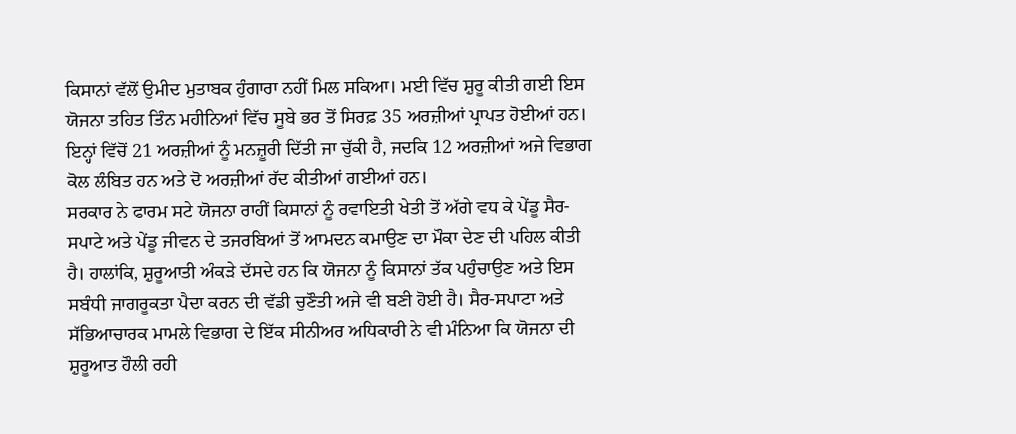ਕਿਸਾਨਾਂ ਵੱਲੋਂ ਉਮੀਦ ਮੁਤਾਬਕ ਹੁੰਗਾਰਾ ਨਹੀਂ ਮਿਲ ਸਕਿਆ। ਮਈ ਵਿੱਚ ਸ਼ੁਰੂ ਕੀਤੀ ਗਈ ਇਸ ਯੋਜਨਾ ਤਹਿਤ ਤਿੰਨ ਮਹੀਨਿਆਂ ਵਿੱਚ ਸੂਬੇ ਭਰ ਤੋਂ ਸਿਰਫ਼ 35 ਅਰਜ਼ੀਆਂ ਪ੍ਰਾਪਤ ਹੋਈਆਂ ਹਨ। ਇਨ੍ਹਾਂ ਵਿੱਚੋਂ 21 ਅਰਜ਼ੀਆਂ ਨੂੰ ਮਨਜ਼ੂਰੀ ਦਿੱਤੀ ਜਾ ਚੁੱਕੀ ਹੈ, ਜਦਕਿ 12 ਅਰਜ਼ੀਆਂ ਅਜੇ ਵਿਭਾਗ ਕੋਲ ਲੰਬਿਤ ਹਨ ਅਤੇ ਦੋ ਅਰਜ਼ੀਆਂ ਰੱਦ ਕੀਤੀਆਂ ਗਈਆਂ ਹਨ।
ਸਰਕਾਰ ਨੇ ਫਾਰਮ ਸਟੇ ਯੋਜਨਾ ਰਾਹੀਂ ਕਿਸਾਨਾਂ ਨੂੰ ਰਵਾਇਤੀ ਖੇਤੀ ਤੋਂ ਅੱਗੇ ਵਧ ਕੇ ਪੇਂਡੂ ਸੈਰ-ਸਪਾਟੇ ਅਤੇ ਪੇਂਡੂ ਜੀਵਨ ਦੇ ਤਜਰਬਿਆਂ ਤੋਂ ਆਮਦਨ ਕਮਾਉਣ ਦਾ ਮੌਕਾ ਦੇਣ ਦੀ ਪਹਿਲ ਕੀਤੀ ਹੈ। ਹਾਲਾਂਕਿ, ਸ਼ੁਰੂਆਤੀ ਅੰਕੜੇ ਦੱਸਦੇ ਹਨ ਕਿ ਯੋਜਨਾ ਨੂੰ ਕਿਸਾਨਾਂ ਤੱਕ ਪਹੁੰਚਾਉਣ ਅਤੇ ਇਸ ਸਬੰਧੀ ਜਾਗਰੂਕਤਾ ਪੈਦਾ ਕਰਨ ਦੀ ਵੱਡੀ ਚੁਣੌਤੀ ਅਜੇ ਵੀ ਬਣੀ ਹੋਈ ਹੈ। ਸੈਰ-ਸਪਾਟਾ ਅਤੇ ਸੱਭਿਆਚਾਰਕ ਮਾਮਲੇ ਵਿਭਾਗ ਦੇ ਇੱਕ ਸੀਨੀਅਰ ਅਧਿਕਾਰੀ ਨੇ ਵੀ ਮੰਨਿਆ ਕਿ ਯੋਜਨਾ ਦੀ ਸ਼ੁਰੂਆਤ ਹੌਲੀ ਰਹੀ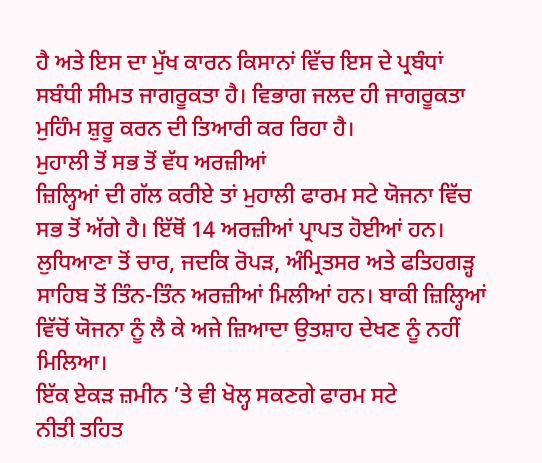ਹੈ ਅਤੇ ਇਸ ਦਾ ਮੁੱਖ ਕਾਰਨ ਕਿਸਾਨਾਂ ਵਿੱਚ ਇਸ ਦੇ ਪ੍ਰਬੰਧਾਂ ਸਬੰਧੀ ਸੀਮਤ ਜਾਗਰੂਕਤਾ ਹੈ। ਵਿਭਾਗ ਜਲਦ ਹੀ ਜਾਗਰੂਕਤਾ ਮੁਹਿੰਮ ਸ਼ੁਰੂ ਕਰਨ ਦੀ ਤਿਆਰੀ ਕਰ ਰਿਹਾ ਹੈ।
ਮੁਹਾਲੀ ਤੋਂ ਸਭ ਤੋਂ ਵੱਧ ਅਰਜ਼ੀਆਂ
ਜ਼ਿਲ੍ਹਿਆਂ ਦੀ ਗੱਲ ਕਰੀਏ ਤਾਂ ਮੁਹਾਲੀ ਫਾਰਮ ਸਟੇ ਯੋਜਨਾ ਵਿੱਚ ਸਭ ਤੋਂ ਅੱਗੇ ਹੈ। ਇੱਥੋਂ 14 ਅਰਜ਼ੀਆਂ ਪ੍ਰਾਪਤ ਹੋਈਆਂ ਹਨ। ਲੁਧਿਆਣਾ ਤੋਂ ਚਾਰ, ਜਦਕਿ ਰੋਪੜ, ਅੰਮ੍ਰਿਤਸਰ ਅਤੇ ਫਤਿਹਗੜ੍ਹ ਸਾਹਿਬ ਤੋਂ ਤਿੰਨ-ਤਿੰਨ ਅਰਜ਼ੀਆਂ ਮਿਲੀਆਂ ਹਨ। ਬਾਕੀ ਜ਼ਿਲ੍ਹਿਆਂ ਵਿੱਚੋਂ ਯੋਜਨਾ ਨੂੰ ਲੈ ਕੇ ਅਜੇ ਜ਼ਿਆਦਾ ਉਤਸ਼ਾਹ ਦੇਖਣ ਨੂੰ ਨਹੀਂ ਮਿਲਿਆ।
ਇੱਕ ਏਕੜ ਜ਼ਮੀਨ ’ਤੇ ਵੀ ਖੋਲ੍ਹ ਸਕਣਗੇ ਫਾਰਮ ਸਟੇ
ਨੀਤੀ ਤਹਿਤ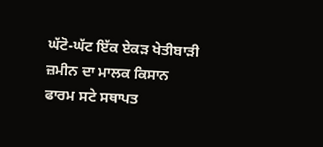ਘੱਟੋ-ਘੱਟ ਇੱਕ ਏਕੜ ਖੇਤੀਬਾੜੀ ਜ਼ਮੀਨ ਦਾ ਮਾਲਕ ਕਿਸਾਨ ਫਾਰਮ ਸਟੇ ਸਥਾਪਤ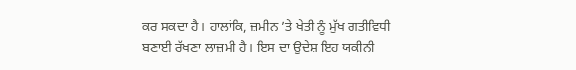ਕਰ ਸਕਦਾ ਹੈ। ਹਾਲਾਂਕਿ, ਜ਼ਮੀਨ ’ਤੇ ਖੇਤੀ ਨੂੰ ਮੁੱਖ ਗਤੀਵਿਧੀ ਬਣਾਈ ਰੱਖਣਾ ਲਾਜ਼ਮੀ ਹੈ। ਇਸ ਦਾ ਉਦੇਸ਼ ਇਹ ਯਕੀਨੀ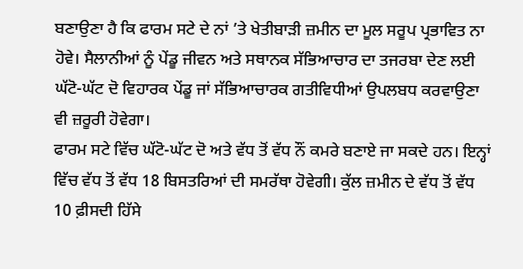ਬਣਾਉਣਾ ਹੈ ਕਿ ਫਾਰਮ ਸਟੇ ਦੇ ਨਾਂ ’ਤੇ ਖੇਤੀਬਾੜੀ ਜ਼ਮੀਨ ਦਾ ਮੂਲ ਸਰੂਪ ਪ੍ਰਭਾਵਿਤ ਨਾ ਹੋਵੇ। ਸੈਲਾਨੀਆਂ ਨੂੰ ਪੇਂਡੂ ਜੀਵਨ ਅਤੇ ਸਥਾਨਕ ਸੱਭਿਆਚਾਰ ਦਾ ਤਜਰਬਾ ਦੇਣ ਲਈ ਘੱਟੋ-ਘੱਟ ਦੋ ਵਿਹਾਰਕ ਪੇਂਡੂ ਜਾਂ ਸੱਭਿਆਚਾਰਕ ਗਤੀਵਿਧੀਆਂ ਉਪਲਬਧ ਕਰਵਾਉਣਾ ਵੀ ਜ਼ਰੂਰੀ ਹੋਵੇਗਾ।
ਫਾਰਮ ਸਟੇ ਵਿੱਚ ਘੱਟੋ-ਘੱਟ ਦੋ ਅਤੇ ਵੱਧ ਤੋਂ ਵੱਧ ਨੌਂ ਕਮਰੇ ਬਣਾਏ ਜਾ ਸਕਦੇ ਹਨ। ਇਨ੍ਹਾਂ ਵਿੱਚ ਵੱਧ ਤੋਂ ਵੱਧ 18 ਬਿਸਤਰਿਆਂ ਦੀ ਸਮਰੱਥਾ ਹੋਵੇਗੀ। ਕੁੱਲ ਜ਼ਮੀਨ ਦੇ ਵੱਧ ਤੋਂ ਵੱਧ 10 ਫ਼ੀਸਦੀ ਹਿੱਸੇ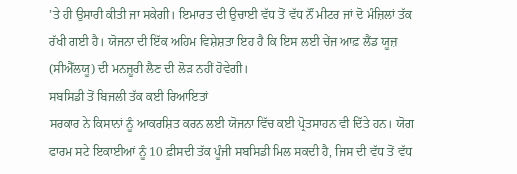’ਤੇ ਹੀ ਉਸਾਰੀ ਕੀਤੀ ਜਾ ਸਕੇਗੀ। ਇਮਾਰਤ ਦੀ ਉਚਾਈ ਵੱਧ ਤੋਂ ਵੱਧ ਨੌਂ ਮੀਟਰ ਜਾਂ ਦੋ ਮੰਜ਼ਿਲਾਂ ਤੱਕ ਰੱਖੀ ਗਈ ਹੈ। ਯੋਜਨਾ ਦੀ ਇੱਕ ਅਹਿਮ ਵਿਸ਼ੇਸ਼ਤਾ ਇਹ ਹੈ ਕਿ ਇਸ ਲਈ ਚੇਂਜ ਆਫ਼ ਲੈਂਡ ਯੂਜ਼ (ਸੀਐੱਲਯੂ) ਦੀ ਮਨਜ਼ੂਰੀ ਲੈਣ ਦੀ ਲੋੜ ਨਹੀਂ ਹੋਵੇਗੀ।
ਸਬਸਿਡੀ ਤੋਂ ਬਿਜਲੀ ਤੱਕ ਕਈ ਰਿਆਇਤਾਂ
ਸਰਕਾਰ ਨੇ ਕਿਸਾਨਾਂ ਨੂੰ ਆਕਰਸ਼ਿਤ ਕਰਨ ਲਈ ਯੋਜਨਾ ਵਿੱਚ ਕਈ ਪ੍ਰੋਤਸਾਹਨ ਵੀ ਦਿੱਤੇ ਹਨ। ਯੋਗ ਫਾਰਮ ਸਟੇ ਇਕਾਈਆਂ ਨੂੰ 10 ਫ਼ੀਸਦੀ ਤੱਕ ਪੂੰਜੀ ਸਬਸਿਡੀ ਮਿਲ ਸਕਦੀ ਹੈ, ਜਿਸ ਦੀ ਵੱਧ ਤੋਂ ਵੱਧ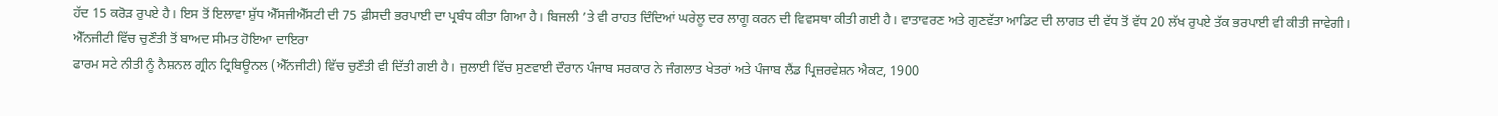ਹੱਦ 15 ਕਰੋੜ ਰੁਪਏ ਹੈ। ਇਸ ਤੋਂ ਇਲਾਵਾ ਸ਼ੁੱਧ ਐੱਸਜੀਐੱਸਟੀ ਦੀ 75 ਫ਼ੀਸਦੀ ਭਰਪਾਈ ਦਾ ਪ੍ਰਬੰਧ ਕੀਤਾ ਗਿਆ ਹੈ। ਬਿਜਲੀ ’ਤੇ ਵੀ ਰਾਹਤ ਦਿੰਦਿਆਂ ਘਰੇਲੂ ਦਰ ਲਾਗੂ ਕਰਨ ਦੀ ਵਿਵਸਥਾ ਕੀਤੀ ਗਈ ਹੈ। ਵਾਤਾਵਰਣ ਅਤੇ ਗੁਣਵੱਤਾ ਆਡਿਟ ਦੀ ਲਾਗਤ ਦੀ ਵੱਧ ਤੋਂ ਵੱਧ 20 ਲੱਖ ਰੁਪਏ ਤੱਕ ਭਰਪਾਈ ਵੀ ਕੀਤੀ ਜਾਵੇਗੀ।
ਐੱਨਜੀਟੀ ਵਿੱਚ ਚੁਣੌਤੀ ਤੋਂ ਬਾਅਦ ਸੀਮਤ ਹੋਇਆ ਦਾਇਰਾ
ਫਾਰਮ ਸਟੇ ਨੀਤੀ ਨੂੰ ਨੈਸ਼ਨਲ ਗ੍ਰੀਨ ਟ੍ਰਿਬਿਊਨਲ (ਐੱਨਜੀਟੀ) ਵਿੱਚ ਚੁਣੌਤੀ ਵੀ ਦਿੱਤੀ ਗਈ ਹੈ। ਜੁਲਾਈ ਵਿੱਚ ਸੁਣਵਾਈ ਦੌਰਾਨ ਪੰਜਾਬ ਸਰਕਾਰ ਨੇ ਜੰਗਲਾਤ ਖੇਤਰਾਂ ਅਤੇ ਪੰਜਾਬ ਲੈਂਡ ਪ੍ਰਿਜ਼ਰਵੇਸ਼ਨ ਐਕਟ, 1900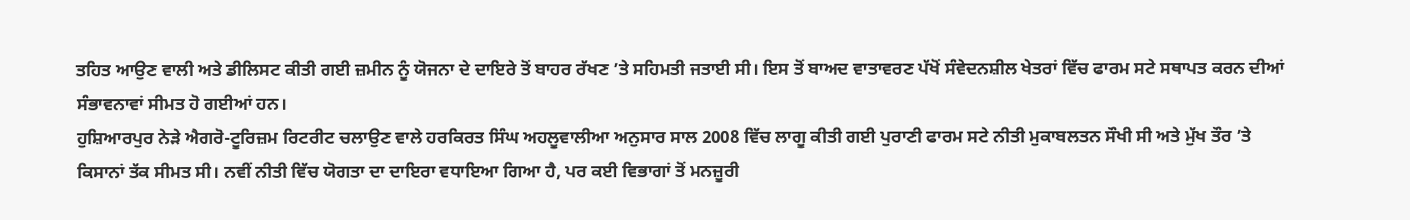ਤਹਿਤ ਆਉਣ ਵਾਲੀ ਅਤੇ ਡੀਲਿਸਟ ਕੀਤੀ ਗਈ ਜ਼ਮੀਨ ਨੂੰ ਯੋਜਨਾ ਦੇ ਦਾਇਰੇ ਤੋਂ ਬਾਹਰ ਰੱਖਣ ’ਤੇ ਸਹਿਮਤੀ ਜਤਾਈ ਸੀ। ਇਸ ਤੋਂ ਬਾਅਦ ਵਾਤਾਵਰਣ ਪੱਖੋਂ ਸੰਵੇਦਨਸ਼ੀਲ ਖੇਤਰਾਂ ਵਿੱਚ ਫਾਰਮ ਸਟੇ ਸਥਾਪਤ ਕਰਨ ਦੀਆਂ ਸੰਭਾਵਨਾਵਾਂ ਸੀਮਤ ਹੋ ਗਈਆਂ ਹਨ।
ਹੁਸ਼ਿਆਰਪੁਰ ਨੇੜੇ ਐਗਰੋ-ਟੂਰਿਜ਼ਮ ਰਿਟਰੀਟ ਚਲਾਉਣ ਵਾਲੇ ਹਰਕਿਰਤ ਸਿੰਘ ਅਹਲੂਵਾਲੀਆ ਅਨੁਸਾਰ ਸਾਲ 2008 ਵਿੱਚ ਲਾਗੂ ਕੀਤੀ ਗਈ ਪੁਰਾਣੀ ਫਾਰਮ ਸਟੇ ਨੀਤੀ ਮੁਕਾਬਲਤਨ ਸੌਖੀ ਸੀ ਅਤੇ ਮੁੱਖ ਤੌਰ ’ਤੇ ਕਿਸਾਨਾਂ ਤੱਕ ਸੀਮਤ ਸੀ। ਨਵੀਂ ਨੀਤੀ ਵਿੱਚ ਯੋਗਤਾ ਦਾ ਦਾਇਰਾ ਵਧਾਇਆ ਗਿਆ ਹੈ, ਪਰ ਕਈ ਵਿਭਾਗਾਂ ਤੋਂ ਮਨਜ਼ੂਰੀ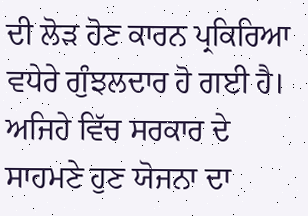ਦੀ ਲੋੜ ਹੋਣ ਕਾਰਨ ਪ੍ਰਕਿਰਿਆ ਵਧੇਰੇ ਗੁੰਝਲਦਾਰ ਹੋ ਗਈ ਹੈ। ਅਜਿਹੇ ਵਿੱਚ ਸਰਕਾਰ ਦੇ ਸਾਹਮਣੇ ਹੁਣ ਯੋਜਨਾ ਦਾ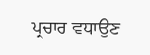ਪ੍ਰਚਾਰ ਵਧਾਉਣ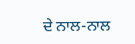ਦੇ ਨਾਲ-ਨਾਲ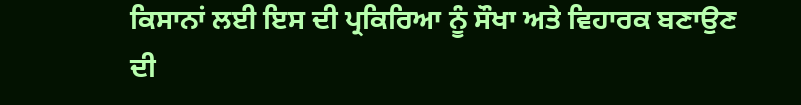ਕਿਸਾਨਾਂ ਲਈ ਇਸ ਦੀ ਪ੍ਰਕਿਰਿਆ ਨੂੰ ਸੌਖਾ ਅਤੇ ਵਿਹਾਰਕ ਬਣਾਉਣ ਦੀ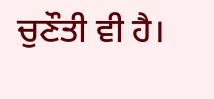ਚੁਣੌਤੀ ਵੀ ਹੈ।